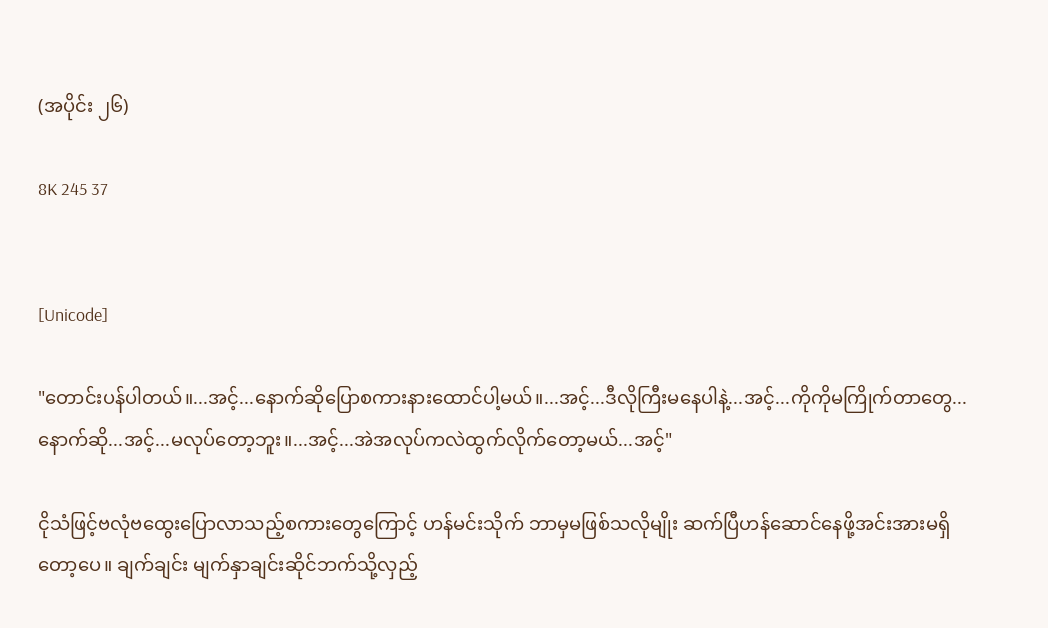(အပိုင်း ၂၆)

8K 245 37


[Unicode]

"တောင်းပန်ပါတယ်။...အင့်...နောက်ဆိုပြောစကားနားထောင်ပါ့မယ်။...အင့်...ဒီလိုကြီးမနေပါနဲ့...အင့်...ကိုကိုမကြိုက်တာတွေ...နောက်ဆို...အင့်...မလုပ်တော့ဘူး။...အင့်...အဲအလုပ်ကလဲထွက်လိုက်တော့မယ်...အင့်"

ငိုသံဖြင့်ဗလုံဗထွေးပြောလာသည့်စကားတွေကြောင့် ဟန်မင်းသိုက် ဘာမှမဖြစ်သလိုမျိုး ဆက်ပြီဟန်‌ဆောင်နေဖို့အင်းအားမရှိတော့‌ပေ။ ချက်ချင်း မျက်နှာချင်းဆိုင်ဘက်သို့လှည့်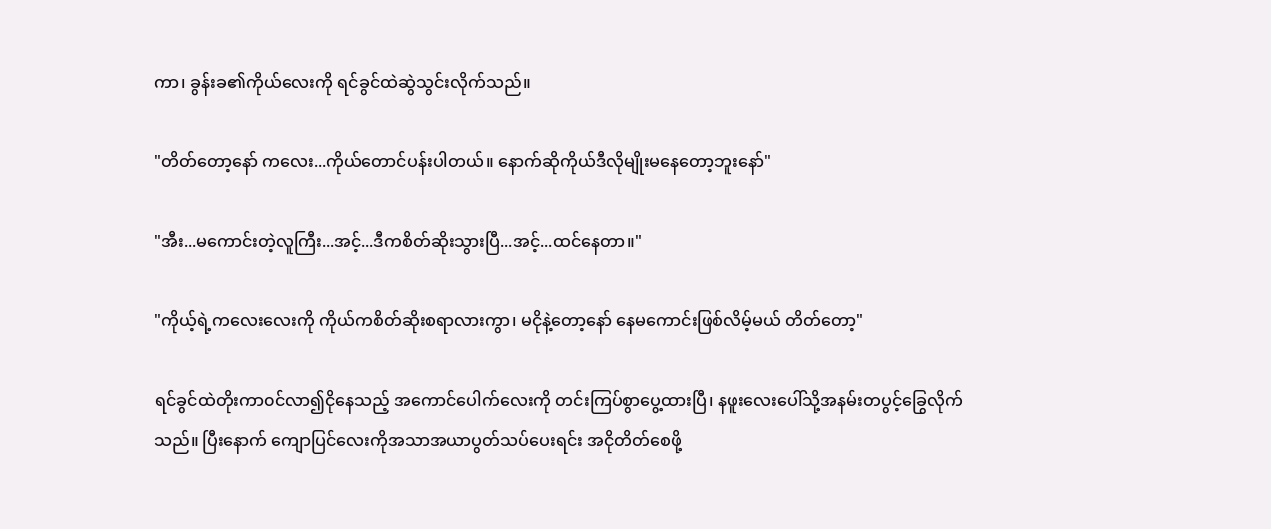ကာ၊ ခွန်းခ၏ကိုယ်လေးကို ရင်ခွင်ထဲဆွဲသွင်းလိုက်သည်။

"တိတ်တော့နော် ကလေး...ကိုယ်တောင်ပန်းပါတယ်။ နောက်ဆိုကိုယ်ဒီလိုမျိုးမနေတော့ဘူးနော်"

"အီး...မကောင်းတဲ့လူကြီး...အင့်...ဒီကစိတ်ဆိုးသွားပြီ...အင့်...ထင်နေတာ။"

"ကိုယ့်ရဲ့ကလေးလေးကို ကိုယ်ကစိတ်ဆိုးစရာလားကွာ၊ မငို‌နဲ့တော့နော် နေမကောင်းဖြစ်လိမ့်မယ် တိတ်တော့"

ရင်ခွင်ထဲတိုးကာ၀င်လာ၍ငိုနေသည့် အကောင်ပေါက်လေးကို တင်းကြပ်စွာပွေ့ထားပြီ၊ နဖူးလေးပေါ်သို့အနမ်းတပွင့်ခြွေလိုက်သည်။ ပြီးနောက် ကျောပြင်လေးကိုအသာအယာပွတ်သပ်ပေးရင်း အငိုတိတ်စေဖို့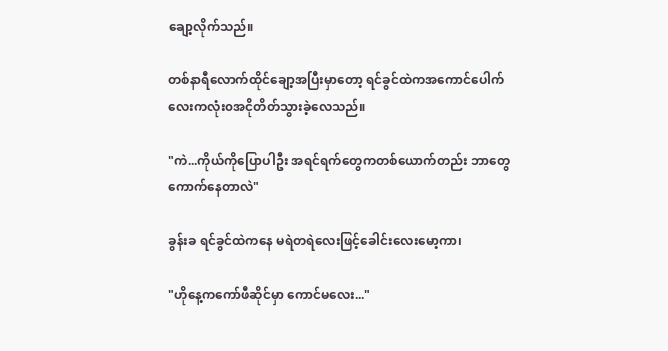ချော့လိုက်သည်။

တစ်နာရီလောက်ထိုင်ချော့အပြီးမှာတော့ ရင်ခွင်ထဲကအကောင်ပေါက်လေးကလုံး၀အငိုတိတ်သွားခဲ့လေသည်။

"ကဲ...ကိုယ်ကိုပြောပါဦး အရင်ရက်တွေကတစ်ယောက်တည်း ဘာတွေကောက်နေတာလဲ"

ခွန်းခ ရင်ခွင်ထဲကနေ မရဲတရဲလေးဖြင့်ခေါင်းလေးမော့ကာ၊

"ဟိုနေ့က‌ကော်ဖီဆိုင်မှာ ကောင်မလေး..."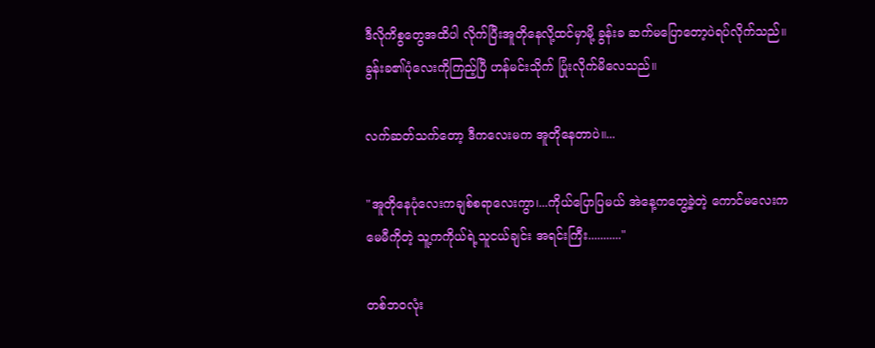ဒီလိုကိစွတွေအထိပါ လိုက်ပြီးအူတိုနေလို့ထင်မှာမို့ ခွန်းခ ဆက်မပြောတော့ပဲရပ်လိုက်သည်။ ခွန်းခ၏ပုံလေးကိုကြည့်ပြီ ဟန်မင်းသိုက် ပြုံးလိုက်မိလေသည်။

လက်ဆတ်သက်တော့ ဒီကလေးမက အူတိုနေတာပဲ။...

"အူတိုနေပုံလေးကချစ်စရာလေးကွာ၊...ကိုယ်ပြောပြမယ် အဲနေ့ကတွေ့ခဲ့တဲ့ ကောင်မလေးက မေမီကိုတဲ့ သူ့ကကိုယ်ရဲ့သူငယ်ချင်း အရင်းကြီး..........."

တစ်ဘ၀လုံး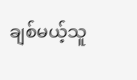ချစ်မယ့်သူ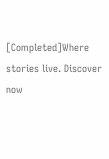[Completed]Where stories live. Discover now